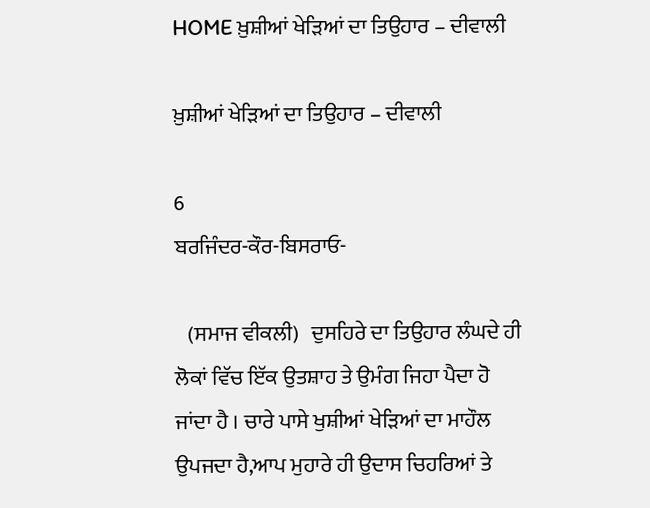HOME ਖ਼ੁਸ਼ੀਆਂ ਖੇੜਿਆਂ ਦਾ ਤਿਉਹਾਰ – ਦੀਵਾਲੀ

ਖ਼ੁਸ਼ੀਆਂ ਖੇੜਿਆਂ ਦਾ ਤਿਉਹਾਰ – ਦੀਵਾਲੀ

6
ਬਰਜਿੰਦਰ-ਕੌਰ-ਬਿਸਰਾਓ-

   (ਸਮਾਜ ਵੀਕਲੀ)   ਦੁਸਹਿਰੇ ਦਾ ਤਿਉਹਾਰ ਲੰਘਦੇ ਹੀ ਲੋਕਾਂ ਵਿੱਚ ਇੱਕ ਉਤਸ਼ਾਹ ਤੇ ਉਮੰਗ ਜਿਹਾ ਪੈਦਾ ਹੋ ਜਾਂਦਾ ਹੈ । ਚਾਰੇ ਪਾਸੇ ਖੁਸ਼ੀਆਂ ਖੇੜਿਆਂ ਦਾ ਮਾਹੌਲ ਉਪਜਦਾ ਹੈ,ਆਪ ਮੁਹਾਰੇ ਹੀ ਉਦਾਸ ਚਿਹਰਿਆਂ ਤੇ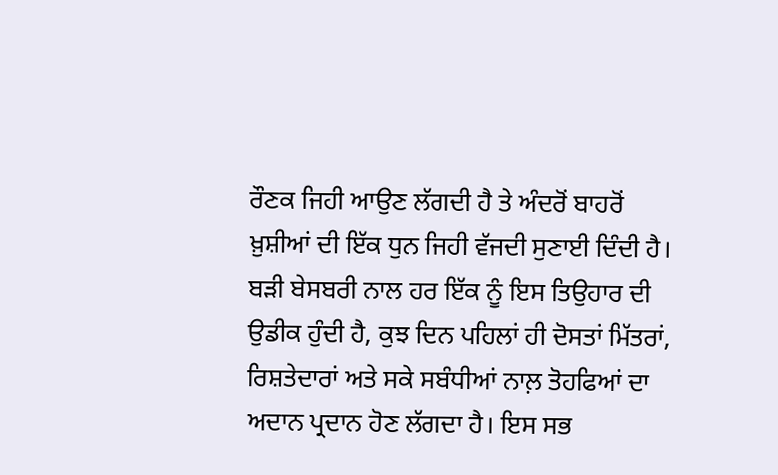ਰੌਣਕ ਜਿਹੀ ਆਉਣ ਲੱਗਦੀ ਹੈ ਤੇ ਅੰਦਰੋਂ ਬਾਹਰੋਂ ਖ਼ੁਸ਼ੀਆਂ ਦੀ ਇੱਕ ਧੁਨ ਜਿਹੀ ਵੱਜਦੀ ਸੁਣਾਈ ਦਿੰਦੀ ਹੈ। ਬੜੀ ਬੇਸਬਰੀ ਨਾਲ ਹਰ ਇੱਕ ਨੂੰ ਇਸ ਤਿਉਹਾਰ ਦੀ ਉਡੀਕ ਹੁੰਦੀ ਹੈ, ਕੁਝ ਦਿਨ ਪਹਿਲਾਂ ਹੀ ਦੋਸਤਾਂ ਮਿੱਤਰਾਂ, ਰਿਸ਼ਤੇਦਾਰਾਂ ਅਤੇ ਸਕੇ ਸਬੰਧੀਆਂ ਨਾਲ਼ ਤੋਹਫਿਆਂ ਦਾ ਅਦਾਨ ਪ੍ਰਦਾਨ ਹੋਣ ਲੱਗਦਾ ਹੈ। ਇਸ ਸਭ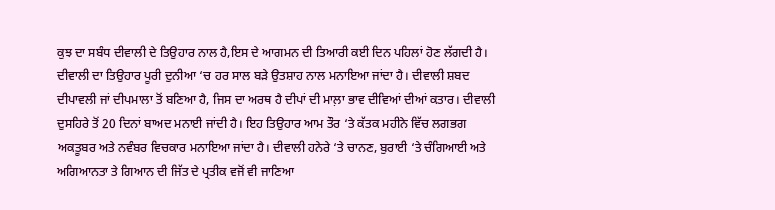ਕੁਝ ਦਾ ਸਬੰਧ ਦੀਵਾਲੀ ਦੇ ਤਿਉਹਾਰ ਨਾਲ ਹੈ,ਇਸ ਦੇ ਆਗਮਨ ਦੀ ਤਿਆਰੀ ਕਈ ਦਿਨ ਪਹਿਲਾਂ ਹੋਣ ਲੱਗਦੀ ਹੈ। ਦੀਵਾਲੀ ਦਾ ਤਿਉਹਾਰ ਪੂਰੀ ਦੁਨੀਆ ‘ਚ ਹਰ ਸਾਲ ਬੜੇ ਉਤਸ਼ਾਹ ਨਾਲ ਮਨਾਇਆ ਜਾਂਦਾ ਹੈ। ਦੀਵਾਲੀ ਸ਼ਬਦ ਦੀਪਾਵਲੀ ਜਾਂ ਦੀਪਮਾਲਾ ਤੋਂ ਬਣਿਆ ਹੈ, ਜਿਸ ਦਾ ਅਰਥ ਹੈ ਦੀਪਾਂ ਦੀ ਮਾਲ਼ਾ ਭਾਵ ਦੀਵਿਆਂ ਦੀਆਂ ਕਤਾਰ। ਦੀਵਾਲੀ ਦੁਸਹਿਰੇ ਤੋਂ 20 ਦਿਨਾਂ ਬਾਅਦ ਮਨਾਈ ਜਾਂਦੀ ਹੈ। ਇਹ ਤਿਉਹਾਰ ਆਮ ਤੌਰ ‘ਤੇ ਕੱਤਕ ਮਹੀਨੇ ਵਿੱਚ ਲਗਭਗ ਅਕਤੂਬਰ ਅਤੇ ਨਵੰਬਰ ਵਿਚਕਾਰ ਮਨਾਇਆ ਜਾਂਦਾ ਹੈ। ਦੀਵਾਲੀ ਹਨੇਰੇ ‘ਤੇ ਚਾਨਣ, ਬੁਰਾਈ ‘ਤੇ ਚੰਗਿਆਈ ਅਤੇ ਅਗਿਆਨਤਾ ਤੇ ਗਿਆਨ ਦੀ ਜਿੱਤ ਦੇ ਪ੍ਰਤੀਕ ਵਜੋਂ ਵੀ ਜਾਣਿਆ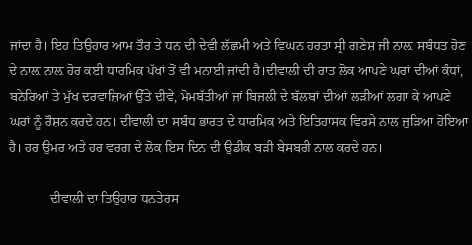ਜਾਂਦਾ ਹੈ। ਇਹ ਤਿਉਹਾਰ ਆਮ ਤੌਰ ਤੇ ਧਨ ਦੀ ਦੇਵੀ ਲੱਛਮੀ ਅਤੇ ਵਿਘਨ ਹਰਤਾ ਸ੍ਰੀ ਗਣੇਸ਼ ਜੀ ਨਾਲ਼ ਸਬੰਧਤ ਹੋਣ ਦੇ ਨਾਲ਼ ਨਾਲ਼ ਹੋਰ ਕਈ ਧਾਰਮਿਕ ਪੱਖਾਂ ਤੋਂ ਵੀ ਮਨਾਈ ਜਾਂਦੀ ਹੈ।ਦੀਵਾਲੀ ਦੀ ਰਾਤ ਲੋਕ ਆਪਣੇ ਘਰਾਂ ਦੀਆਂ ਕੰਧਾਂ, ਬਨੇਰਿਆਂ ਤੇ ਮੁੱਖ ਦਰਵਾਜ਼ਿਆਂ ਉੱਤੇ ਦੀਵੇ, ਮੋਮਬੱਤੀਆਂ ਜਾਂ ਬਿਜਲੀ ਦੇ ਬੱਲਬਾਂ ਦੀਆਂ ਲੜੀਆਂ ਲਗਾ ਕੇ ਆਪਣੇ ਘਰਾਂ ਨੂੰ ਰੌਸ਼ਨ ਕਰਦੇ ਹਨ। ਦੀਵਾਲੀ ਦਾ ਸਬੰਧ ਭਾਰਤ ਦੇ ਧਾਰਮਿਕ ਅਤੇ ਇਤਿਹਾਸਕ ਵਿਰਸੇ ਨਾਲ ਜੁੜਿਆ ਹੋਇਆ ਹੈ। ਹਰ ਉਮਰ ਅਤੇ ਹਰ ਵਰਗ ਦੇ ਲੋਕ ਇਸ ਦਿਨ ਦੀ ਉਡੀਕ ਬੜੀ ਬੇਸਬਰੀ ਨਾਲ ਕਰਦੇ ਹਨ।

            ਦੀਵਾਲੀ ਦਾ ਤਿਉਹਾਰ ਧਨਤੇਰਸ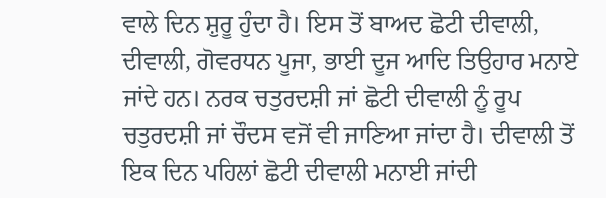ਵਾਲੇ ਦਿਨ ਸ਼ੁਰੂ ਹੁੰਦਾ ਹੈ। ਇਸ ਤੋਂ ਬਾਅਦ ਛੋਟੀ ਦੀਵਾਲੀ, ਦੀਵਾਲੀ, ਗੋਵਰਧਨ ਪੂਜਾ, ਭਾਈ ਦੂਜ ਆਦਿ ਤਿਉਹਾਰ ਮਨਾਏ ਜਾਂਦੇ ਹਨ। ਨਰਕ ਚਤੁਰਦਸ਼ੀ ਜਾਂ ਛੋਟੀ ਦੀਵਾਲੀ ਨੂੰ ਰੂਪ ਚਤੁਰਦਸ਼ੀ ਜਾਂ ਚੌਦਸ ਵਜੋਂ ਵੀ ਜਾਣਿਆ ਜਾਂਦਾ ਹੈ। ਦੀਵਾਲੀ ਤੋਂ ਇਕ ਦਿਨ ਪਹਿਲਾਂ ਛੋਟੀ ਦੀਵਾਲੀ ਮਨਾਈ ਜਾਂਦੀ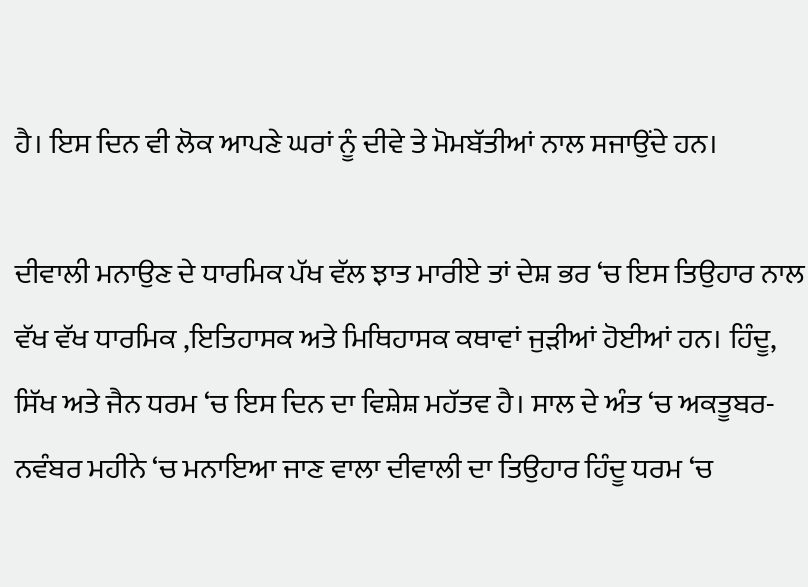ਹੈ। ਇਸ ਦਿਨ ਵੀ ਲੋਕ ਆਪਣੇ ਘਰਾਂ ਨੂੰ ਦੀਵੇ ਤੇ ਮੋਮਬੱਤੀਆਂ ਨਾਲ ਸਜਾਉਂਦੇ ਹਨ।

ਦੀਵਾਲੀ ਮਨਾਉਣ ਦੇ ਧਾਰਮਿਕ ਪੱਖ ਵੱਲ ਝਾਤ ਮਾਰੀਏ ਤਾਂ ਦੇਸ਼ ਭਰ ‘ਚ ਇਸ ਤਿਉਹਾਰ ਨਾਲ ਵੱਖ ਵੱਖ ਧਾਰਮਿਕ ,ਇਤਿਹਾਸਕ ਅਤੇ ਮਿਥਿਹਾਸਕ ਕਥਾਵਾਂ ਜੁੜੀਆਂ ਹੋਈਆਂ ਹਨ। ਹਿੰਦੂ, ਸਿੱਖ ਅਤੇ ਜੈਨ ਧਰਮ ‘ਚ ਇਸ ਦਿਨ ਦਾ ਵਿਸ਼ੇਸ਼ ਮਹੱਤਵ ਹੈ। ਸਾਲ ਦੇ ਅੰਤ ‘ਚ ਅਕਤੂਬਰ-ਨਵੰਬਰ ਮਹੀਨੇ ‘ਚ ਮਨਾਇਆ ਜਾਣ ਵਾਲਾ ਦੀਵਾਲੀ ਦਾ ਤਿਉਹਾਰ ਹਿੰਦੂ ਧਰਮ ‘ਚ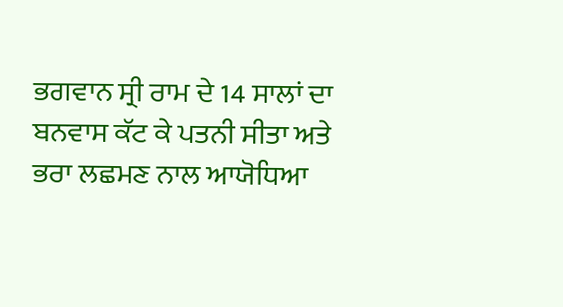ਭਗਵਾਨ ਸ੍ਰੀ ਰਾਮ ਦੇ 14 ਸਾਲਾਂ ਦਾ ਬਨਵਾਸ ਕੱਟ ਕੇ ਪਤਨੀ ਸੀਤਾ ਅਤੇ ਭਰਾ ਲਛਮਣ ਨਾਲ ਆਯੋਧਿਆ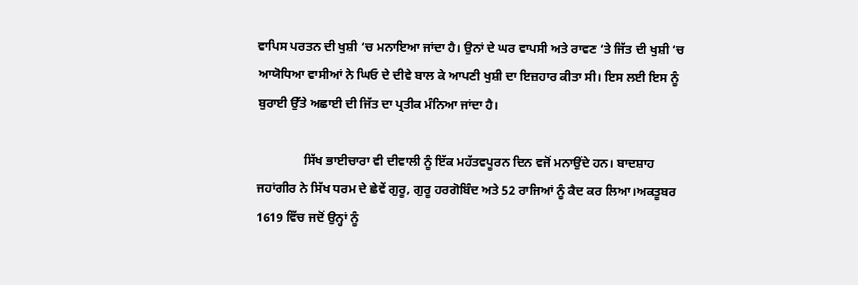ਵਾਪਿਸ ਪਰਤਨ ਦੀ ਖੁਸ਼ੀ ‘ਚ ਮਨਾਇਆ ਜਾਂਦਾ ਹੈ। ਉਨਾਂ ਦੇ ਘਰ ਵਾਪਸੀ ਅਤੇ ਰਾਵਣ ‘ਤੇ ਜਿੱਤ ਦੀ ਖੁਸ਼ੀ ‘ਚ ਆਯੋਧਿਆ ਵਾਸੀਆਂ ਨੇ ਘਿਓ ਦੇ ਦੀਵੇ ਬਾਲ ਕੇ ਆਪਣੀ ਖੁਸ਼ੀ ਦਾ ਇਜ਼ਹਾਰ ਕੀਤਾ ਸੀ। ਇਸ ਲਈ ਇਸ ਨੂੰ ਬੁਰਾਈ ਉੱਤੇ ਅਛਾਈ ਦੀ ਜਿੱਤ ਦਾ ਪ੍ਰਤੀਕ ਮੰਨਿਆ ਜਾਂਦਾ ਹੈ।

               ਸਿੱਖ ਭਾਈਚਾਰਾ ਵੀ ਦੀਵਾਲੀ ਨੂੰ ਇੱਕ ਮਹੱਤਵਪੂਰਨ ਦਿਨ ਵਜੋਂ ਮਨਾਉਂਦੇ ਹਨ। ਬਾਦਸ਼ਾਹ ਜਹਾਂਗੀਰ ਨੇ ਸਿੱਖ ਧਰਮ ਦੇ ਛੇਵੇਂ ਗੁਰੂ, ਗੁਰੂ ਹਰਗੋਬਿੰਦ ਅਤੇ 52 ਰਾਜਿਆਂ ਨੂੰ ਕੈਦ ਕਰ ਲਿਆ।ਅਕਤੂਬਰ 1619 ਵਿੱਚ ਜਦੋਂ ਉਨ੍ਹਾਂ ਨੂੰ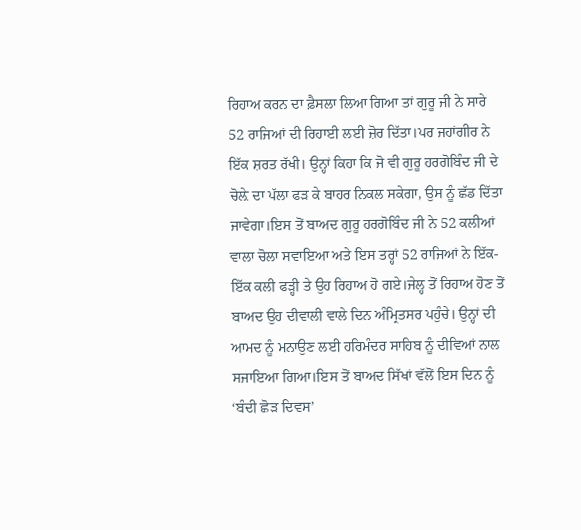ਰਿਹਾਅ ਕਰਨ ਦਾ ਫ਼ੈਸਲਾ ਲਿਆ ਗਿਆ ਤਾਂ ਗੁਰੂ ਜੀ ਨੇ ਸਾਰੇ 52 ਰਾਜਿਆਂ ਦੀ ਰਿਹਾਈ ਲਈ ਜ਼ੋਰ ਦਿੱਤਾ।ਪਰ ਜਹਾਂਗੀਰ ਨੇ ਇੱਕ ਸ਼ਰਤ ਰੱਖੀ। ਉਨ੍ਹਾਂ ਕਿਹਾ ਕਿ ਜੋ ਵੀ ਗੁਰੂ ਹਰਗੋਬਿੰਦ ਜੀ ਦੇ ਚੋਲ਼ੇ ਦਾ ਪੱਲਾ ਫੜ ਕੇ ਬਾਹਰ ਨਿਕਲ ਸਕੇਗਾ, ਉਸ ਨੂੰ ਛੱਡ ਦਿੱਤਾ ਜਾਵੇਗਾ।ਇਸ ਤੋਂ ਬਾਅਦ ਗੁਰੂ ਹਰਗੋਬਿੰਦ ਜੀ ਨੇ 52 ਕਲੀਆਂ ਵਾਲਾ ਚੋਲਾ ਸਵਾਇਆ ਅਤੇ ਇਸ ਤਰ੍ਹਾਂ 52 ਰਾਜਿਆਂ ਨੇ ਇੱਕ-ਇੱਕ ਕਲੀ ਫੜ੍ਹੀ ਤੇ ਉਹ ਰਿਹਾਅ ਹੋ ਗਏ।ਜੇਲ੍ਹ ਤੋਂ ਰਿਹਾਅ ਹੋਣ ਤੋਂ ਬਾਅਦ ਉਹ ਦੀਵਾਲੀ ਵਾਲੇ ਦਿਨ ਅੰਮ੍ਰਿਤਸਰ ਪਹੁੰਚੇ। ਉਨ੍ਹਾਂ ਦੀ ਆਮਦ ਨੂੰ ਮਨਾਉਣ ਲਈ ਹਰਿਮੰਦਰ ਸਾਹਿਬ ਨੂੰ ਦੀਵਿਆਂ ਨਾਲ ਸਜਾਇਆ ਗਿਆ।ਇਸ ਤੋਂ ਬਾਅਦ ਸਿੱਖਾਂ ਵੱਲੋਂ ਇਸ ਦਿਨ ਨੂੰ ‘ਬੰਦੀ ਛੋੜ ਦਿਵਸ’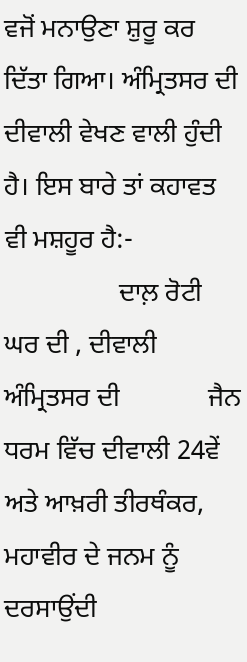ਵਜੋਂ ਮਨਾਉਣਾ ਸ਼ੁਰੂ ਕਰ ਦਿੱਤਾ ਗਿਆ। ਅੰਮ੍ਰਿਤਸਰ ਦੀ ਦੀਵਾਲੀ ਵੇਖਣ ਵਾਲੀ ਹੁੰਦੀ ਹੈ। ਇਸ ਬਾਰੇ ਤਾਂ ਕਹਾਵਤ ਵੀ ਮਸ਼ਹੂਰ ਹੈ:-
                 ਦਾਲ਼ ਰੋਟੀ ਘਰ ਦੀ , ਦੀਵਾਲੀ ਅੰਮ੍ਰਿਤਸਰ ਦੀ             ਜੈਨ ਧਰਮ ਵਿੱਚ ਦੀਵਾਲੀ 24ਵੇਂ ਅਤੇ ਆਖ਼ਰੀ ਤੀਰਥੰਕਰ, ਮਹਾਵੀਰ ਦੇ ਜਨਮ ਨੂੰ ਦਰਸਾਉਂਦੀ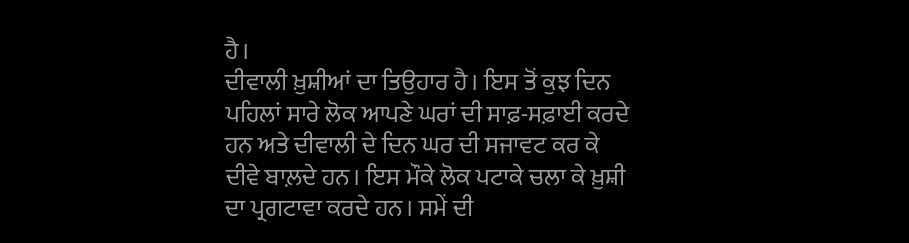ਹੈ।
ਦੀਵਾਲੀ ਖ਼ੁਸ਼ੀਆਂ ਦਾ ਤਿਉਹਾਰ ਹੈ। ਇਸ ਤੋਂ ਕੁਝ ਦਿਨ ਪਹਿਲਾਂ ਸਾਰੇ ਲੋਕ ਆਪਣੇ ਘਰਾਂ ਦੀ ਸਾਫ਼-ਸਫ਼ਾਈ ਕਰਦੇ ਹਨ ਅਤੇ ਦੀਵਾਲੀ ਦੇ ਦਿਨ ਘਰ ਦੀ ਸਜਾਵਟ ਕਰ ਕੇ ਦੀਵੇ ਬਾਲ਼ਦੇ ਹਨ। ਇਸ ਮੌਕੇ ਲੋਕ ਪਟਾਕੇ ਚਲਾ ਕੇ ਖ਼ੁਸ਼ੀ ਦਾ ਪ੍ਰਗਟਾਵਾ ਕਰਦੇ ਹਨ। ਸਮੇਂ ਦੀ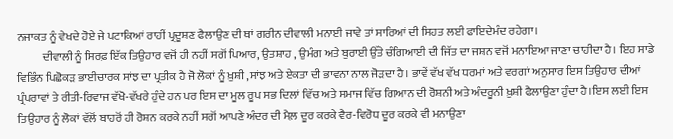ਨਜਾਕਤ ਨੂੰ ਵੇਖਦੇ ਹੋਏ ਜੇ ਪਟਾਕਿਆਂ ਰਾਹੀਂ ਪ੍ਰਦੂਸ਼ਣ ਫੈਲਾਉਣ ਦੀ ਥਾਂ ਗਰੀਨ ਦੀਵਾਲੀ ਮਨਾਈ ਜਾਵੇ ਤਾਂ ਸਾਰਿਆਂ ਦੀ ਸਿਹਤ ਲਈ ਫਾਇਦੇਮੰਦ ਰਹੇਗਾ।
           ਦੀਵਾਲੀ ਨੂੰ ਸਿਰਫ਼ ਇੱਕ ਤਿਉਹਾਰ ਵਜੋਂ ਹੀ ਨਹੀਂ ਸਗੋਂ ਪਿਆਰ, ਉਤਸ਼ਾਹ , ਉਮੰਗ ਅਤੇ ਬੁਰਾਈ ਉੱਤੇ ਚੰਗਿਆਈ ਦੀ ਜਿੱਤ ਦਾ ਜਸ਼ਨ ਵਜੋਂ ਮਨਾਇਆ ਜਾਣਾ ਚਾਹੀਦਾ ਹੈ। ਇਹ ਸਾਡੇ ਵਿਭਿੰਨ ਪਿਛੋਕੜ ਭਾਈਚਾਰਕ ਸਾਂਝ ਦਾ ਪ੍ਰਤੀਕ ਹੈ ਜੋ ਲੋਕਾਂ ਨੂੰ ਖ਼ੁਸ਼ੀ ,ਸਾਂਝ ਅਤੇ ਏਕਤਾ ਦੀ ਭਾਵਨਾ ਨਾਲ ਜੋੜਦਾ ਹੈ। ਭਾਵੇਂ ਵੱਖ ਵੱਖ ਧਰਮਾਂ ਅਤੇ ਵਰਗਾਂ ਅਨੁਸਾਰ ਇਸ ਤਿਉਹਾਰ ਦੀਆਂ ਪ੍ਰੰਪਰਾਵਾਂ ਤੇ ਰੀਤੀ-ਰਿਵਾਜ ਵੱਖੋ-ਵੱਖਰੇ ਹੁੰਦੇ ਹਨ ਪਰ ਇਸ ਦਾ ਮੂਲ ਰੂਪ ਸਭ ਦਿਲਾਂ ਵਿੱਚ ਅਤੇ ਸਮਾਜ ਵਿੱਚ ਗਿਆਨ ਦੀ ਰੋਸ਼ਨੀ ਅਤੇ ਅੰਦਰੂਨੀ ਖ਼ੁਸ਼ੀ ਫੈਲਾਉਣਾ ਹੁੰਦਾ ਹੈ।ਇਸ ਲਈ ਇਸ ਤਿਉਹਾਰ ਨੂੰ ਲੋਕਾਂ ਵੱਲੋਂ ਬਾਹਰੋਂ ਹੀ ਰੋਸ਼ਨ ਕਰਕੇ ਨਹੀਂ ਸਗੋਂ ਆਪਣੇ ਅੰਦਰ ਦੀ ਮੈਲ਼ ਦੂਰ ਕਰਕੇ ਵੈਰ-ਵਿਰੋਧ ਦੂਰ ਕਰਕੇ ਵੀ ਮਨਾਉਣਾ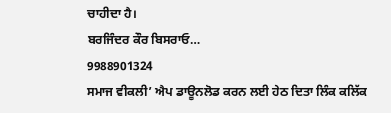ਚਾਹੀਦਾ ਹੈ।
ਬਰਜਿੰਦਰ ਕੌਰ ਬਿਸਰਾਓ…
9988901324
ਸਮਾਜ ਵੀਕਲੀ’ ਐਪ ਡਾਊਨਲੋਡ ਕਰਨ ਲਈ ਹੇਠ ਦਿਤਾ ਲਿੰਕ ਕਲਿੱਕ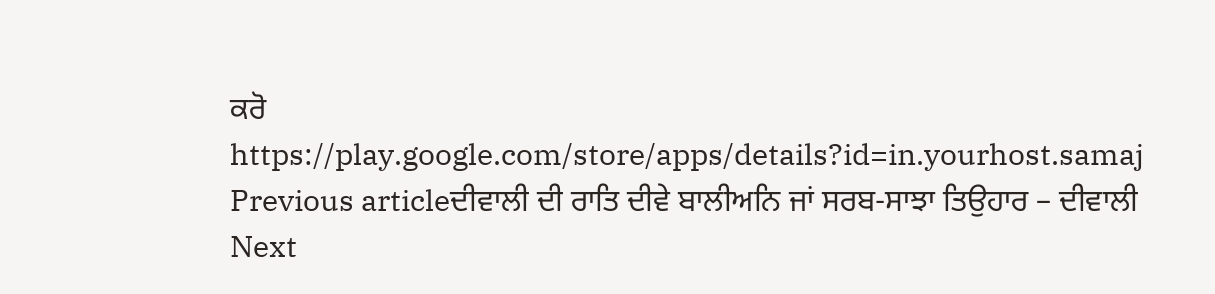ਕਰੋ
https://play.google.com/store/apps/details?id=in.yourhost.samaj
Previous articleਦੀਵਾਲੀ ਦੀ ਰਾਤਿ ਦੀਵੇ ਬਾਲੀਅਨਿ ਜਾਂ ਸਰਬ-ਸਾਝਾ ਤਿਉਹਾਰ – ਦੀਵਾਲੀ
Next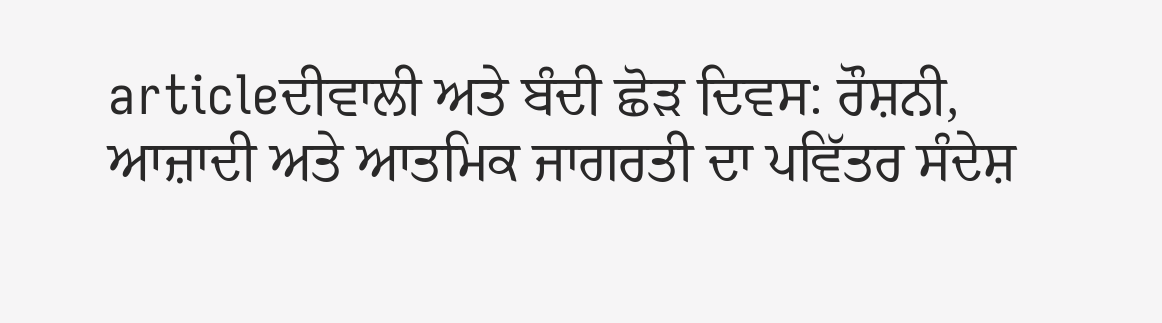articleਦੀਵਾਲੀ ਅਤੇ ਬੰਦੀ ਛੋੜ ਦਿਵਸ: ਰੌਸ਼ਨੀ, ਆਜ਼ਾਦੀ ਅਤੇ ਆਤਮਿਕ ਜਾਗਰਤੀ ਦਾ ਪਵਿੱਤਰ ਸੰਦੇਸ਼